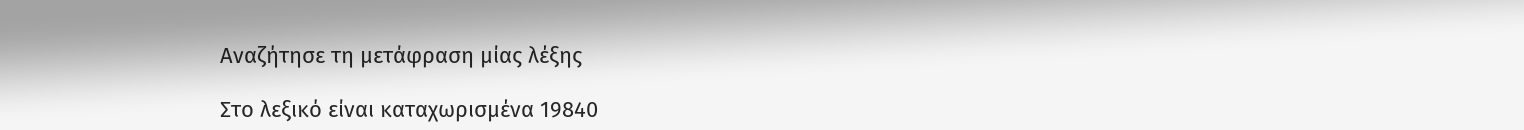Αναζήτησε τη μετάφραση μίας λέξης

Στο λεξικό είναι καταχωρισμένα 19840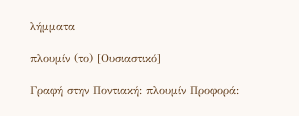λήμματα

πλουμίν (το) [Ουσιαστικό]

Γραφή στην Ποντιακή: πλουμίν Προφορά: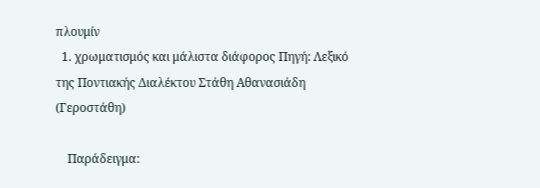πλουμίν
  1. χρωματισμός και μάλιστα διάφορος Πηγή: Λεξικό της Ποντιακής Διαλέκτου Στάθη Αθανασιάδη (Γεροστάθη)

    Παράδειγμα: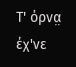Τ' όρνα̤ έχ'νε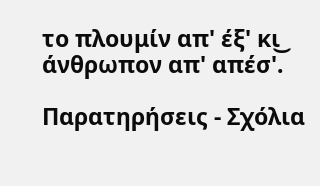το πλουμίν απ' έξ' κι͜ άνθρωπον απ' απέσ'.

Παρατηρήσεις - Σχόλια